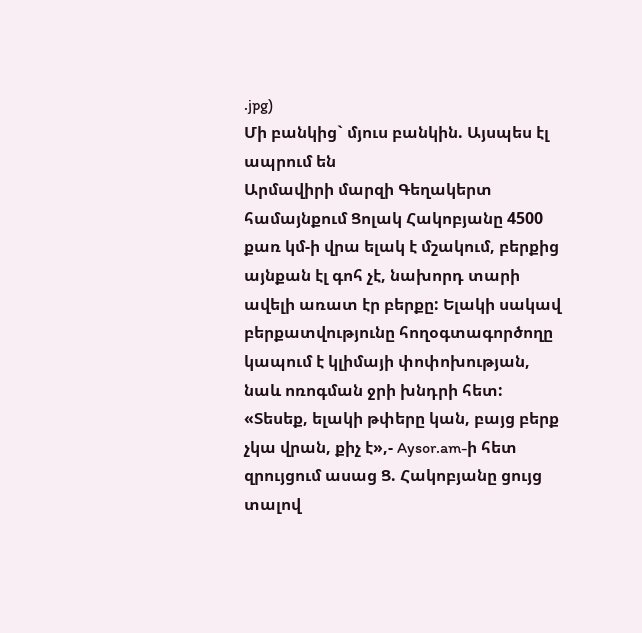.jpg)
Մի բանկից` մյուս բանկին. Այսպես էլ ապրում են
Արմավիրի մարզի Գեղակերտ համայնքում Ցոլակ Հակոբյանը 4500 քառ կմ-ի վրա ելակ է մշակում, բերքից այնքան էլ գոհ չէ, նախորդ տարի ավելի առատ էր բերքը: Ելակի սակավ բերքատվությունը հողօգտագործողը կապում է կլիմայի փոփոխության, նաև ոռոգման ջրի խնդրի հետ:
«Տեսեք, ելակի թփերը կան, բայց բերք չկա վրան, քիչ է»,- Aysor.am-ի հետ զրույցում ասաց Ց. Հակոբյանը ցույց տալով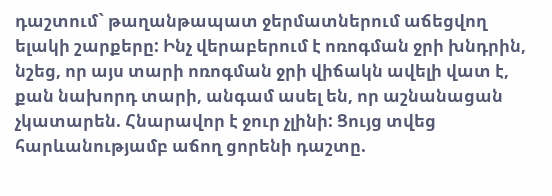դաշտում` թաղանթապատ ջերմատներում աճեցվող ելակի շարքերը: Ինչ վերաբերում է ոռոգման ջրի խնդրին, նշեց, որ այս տարի ոռոգման ջրի վիճակն ավելի վատ է, քան նախորդ տարի, անգամ ասել են, որ աշնանացան չկատարեն. Հնարավոր է ջուր չլինի: Ցույց տվեց հարևանությամբ աճող ցորենի դաշտը.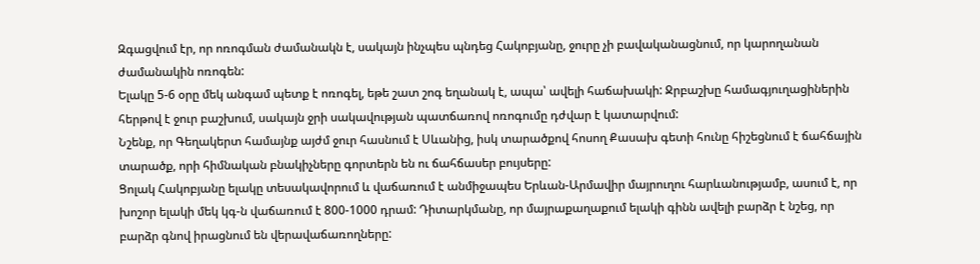Զգացվում էր, որ ոռոգման ժամանակն է, սակայն ինչպես պնդեց Հակոբյանը, ջուրը չի բավականացնում, որ կարողանան ժամանակին ոռոգեն:
Ելակը 5-6 օրը մեկ անգամ պետք է ոռոգել, եթե շատ շոգ եղանակ է, ապա՝ ավելի հաճախակի: Ջրբաշխը համագյուղացիներին հերթով է ջուր բաշխում, սակայն ջրի սակավության պատճառով ոռոգումը դժվար է կատարվում:
Նշենք, որ Գեղակերտ համայնք այժմ ջուր հասնում է Սևանից, իսկ տարածքով հոսող Քասախ գետի հունը հիշեցնում է ճահճային տարածք, որի հիմնական բնակիչները գորտերն են ու ճահճասեր բույսերը:
Ցոլակ Հակոբյանը ելակը տեսակավորում և վաճառում է անմիջապես Երևան-Արմավիր մայրուղու հարևանությամբ, ասում է, որ խոշոր ելակի մեկ կգ-ն վաճառում է 800-1000 դրամ: Դիտարկմանը, որ մայրաքաղաքում ելակի գինն ավելի բարձր է նշեց, որ բարձր գնով իրացնում են վերավաճառողները: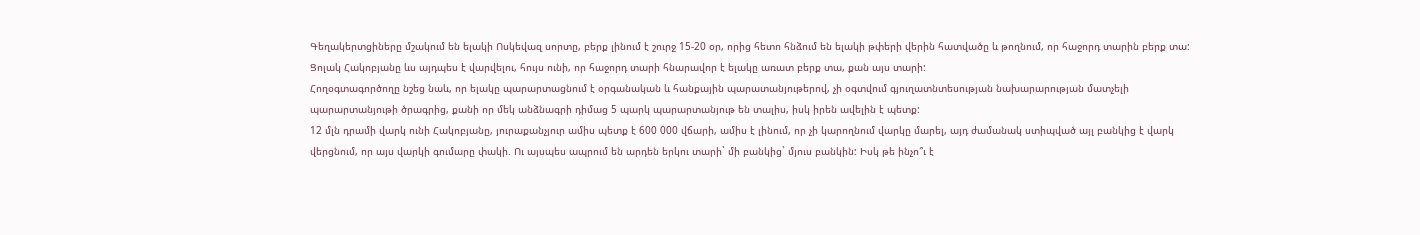Գեղակերտցիները մշակում են ելակի Ոսկեվազ սորտը, բերք լինում է շուրջ 15-20 օր, որից հետո հնձում են ելակի թփերի վերին հատվածը և թողնում, որ հաջորդ տարին բերք տա: Ցոլակ Հակոբյանը ևս այդպես է վարվելու, հույս ունի, որ հաջորդ տարի հնարավոր է ելակը առատ բերք տա, քան այս տարի:
Հողօգտագործողը նշեց նաև, որ ելակը պարարտացնում է օրգանական և հանքային պարատանյութերով, չի օգտվում գյուղատնտեսության նախարարության մատչելի պարարտանյութի ծրագրից, քանի որ մեկ անձնագրի դիմաց 5 պարկ պարարտանյութ են տալիս, իսկ իրեն ավելին է պետք:
12 մլն դրամի վարկ ունի Հակոբյանը, յուրաքանչյուր ամիս պետք է 600 000 վճարի, ամիս է լինում, որ չի կարողնում վարկը մարել, այդ ժամանակ ստիպված այլ բանկից է վարկ վերցնում, որ այս վարկի գումարը փակի. Ու այսպես ապրում են արդեն երկու տարի` մի բանկից` մյուս բանկին: Իսկ թե ինչո՞ւ է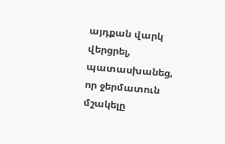այդքան վարկ վերցրել, պատասխանեց, որ ջերմատուն մշակելը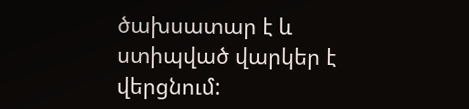ծախսատար է և ստիպված վարկեր է վերցնում: